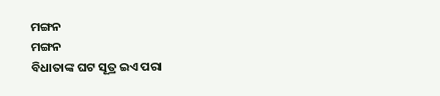ମଙ୍ଗନ
ମଙ୍ଗନ
ବିଧାତାଙ୍କ ଘଟ ସୂତ୍ର ଇଏ ପରା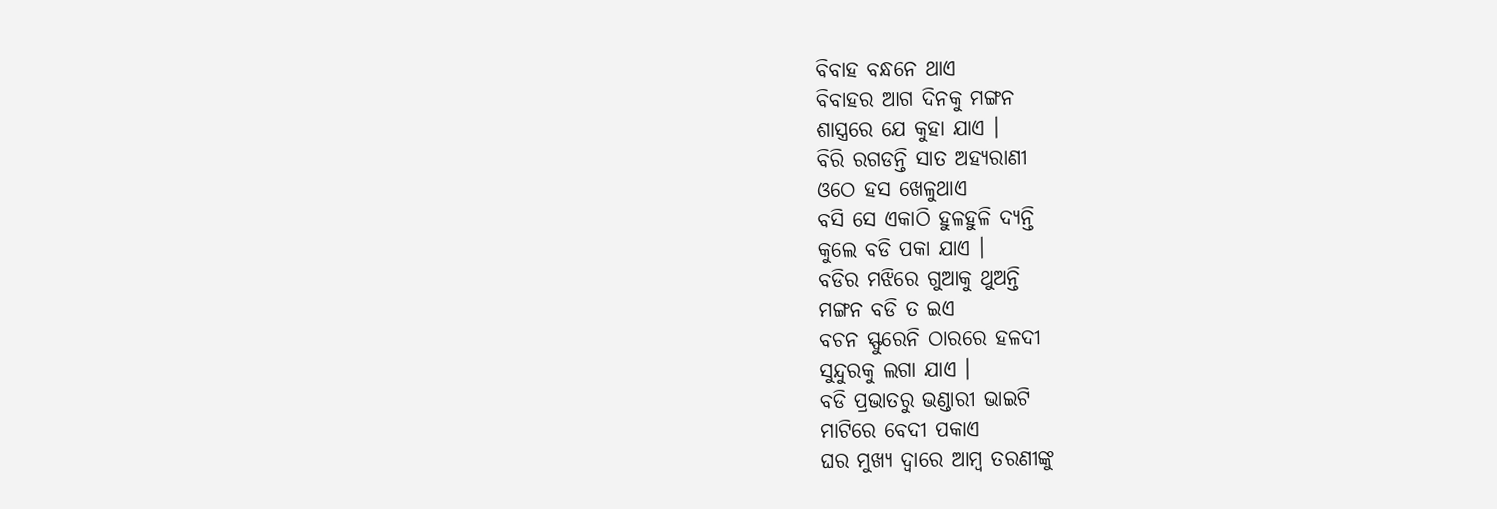ବିବାହ ବନ୍ଧନେ ଥାଏ
ବିବାହର ଆଗ ଦିନକୁ ମଙ୍ଗନ
ଶାସ୍ତ୍ରରେ ଯେ କୁହା ଯାଏ ।
ବିରି ରଗଡନ୍ତି ସାତ ଅହ୍ୟରାଣୀ
ଓଠେ ହସ ଖେଳୁଥାଏ
ବସି ସେ ଏକାଠି ହୁଳହୁଳି ଦ୍ୟନ୍ତି
କୁଲେ ବଡି ପକା ଯାଏ ।
ବଡିର ମଝିରେ ଗୁଆକୁ ଥୁଅନ୍ତି
ମଙ୍ଗନ ବଡି ତ ଇଏ
ବଚନ ସ୍ଫୁରେନି ଠାରରେ ହଳଦୀ
ସୁନ୍ଦୁରକୁ ଲଗା ଯାଏ ।
ବଡି ପ୍ରଭାତରୁ ଭଣ୍ଡାରୀ ଭାଇଟି
ମାଟିରେ ବେଦୀ ପକାଏ
ଘର ମୁଖ୍ୟ ଦ୍ବାରେ ଆମ୍ବ ତରଣୀଙ୍କୁ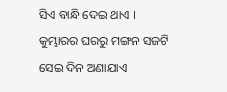ସିଏ ବାନ୍ଧି ଦେଇ ଥାଏ ।
କୁମ୍ଭାରର ଘରରୁ ମଙ୍ଗନ ସଜଟି
ସେଇ ଦିନ ଅଣାଯାଏ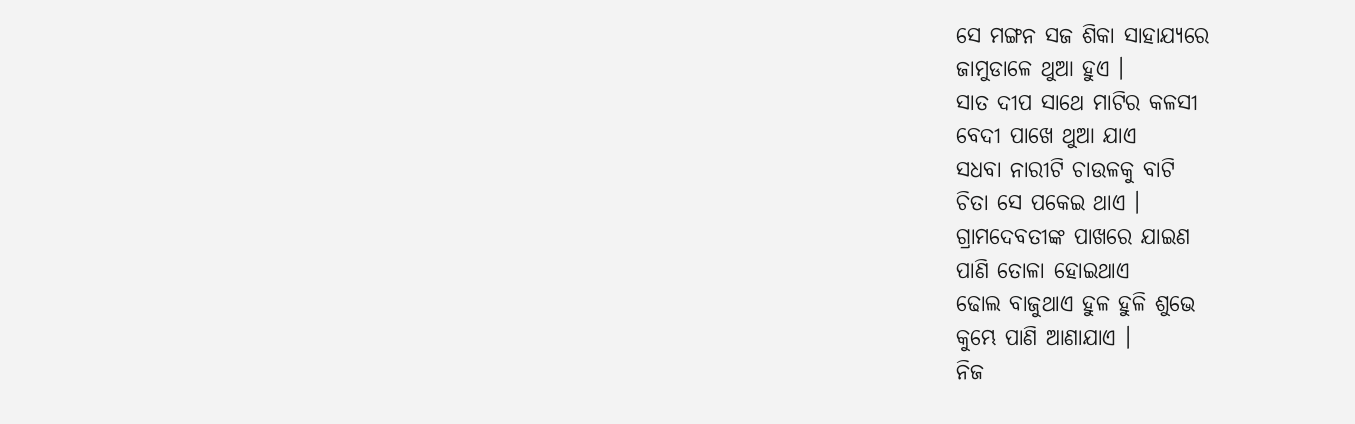ସେ ମଙ୍ଗନ ସଜ ଶିକା ସାହାଯ୍ୟରେ
ଜାମୁଡାଳେ ଥୁଆ ହୁଏ ।
ସାତ ଦୀପ ସାଥେ ମାଟିର କଳସୀ
ବେଦୀ ପାଖେ ଥୁଆ ଯାଏ
ସଧବା ନାରୀଟି ଚାଉଳକୁ ବାଟି
ଚିତା ସେ ପକେଇ ଥାଏ ।
ଗ୍ରାମଦେବତୀଙ୍କ ପାଖରେ ଯାଇଣ
ପାଣି ତୋଳା ହୋଇଥାଏ
ଢୋଲ ବାଜୁଥାଏ ହୁଳ ହୁଳି ଶୁଭେ
କୁମ୍ଭେ ପାଣି ଆଣାଯାଏ ।
ନିଜ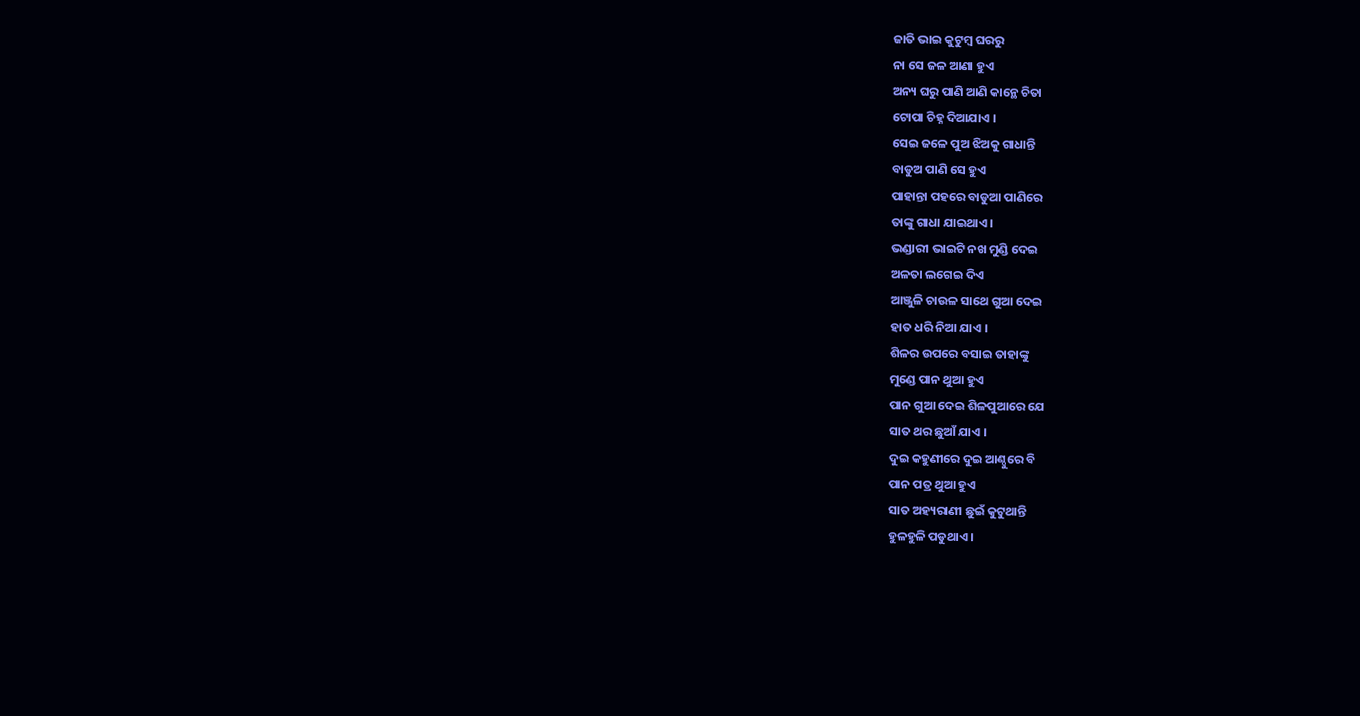ଜାତି ଭାଇ କୁଟୁମ୍ବ ଘରରୁ
ନା ସେ ଜଳ ଆଣା ହୁଏ
ଅନ୍ୟ ଘରୁ ପାଣି ଆଣି କାନ୍ଥେ ଚିତା
ଟୋପା ଚିହ୍ନ ଦିଆଯାଏ ।
ସେଇ ଜଳେ ପୁଅ ଝିଅକୁ ଗାଧାନ୍ତି
ବାଡୁଅ ପାଣି ସେ ହୁଏ
ପାହାନ୍ତା ପହରେ ବାଡୁଆ ପାଣିରେ
ତାଙ୍କୁ ଗାଧା ଯାଇଥାଏ ।
ଭଣ୍ଡାରୀ ଭାଇଟି ନଖ ମୁଣ୍ଡି ଦେଇ
ଅଳତା ଲଗେଇ ଦିଏ
ଆଞ୍ଜୁଳି ଚାଉଳ ସାଥେ ଗୁଆ ଦେଇ
ହାତ ଧରି ନିଆ ଯାଏ ।
ଶିଳର ଉପରେ ବସାଇ ତାହାଙ୍କୁ
ମୁଣ୍ଡେ ପାନ ଥୁଆ ହୁଏ
ପାନ ଗୁଆ ଦେଇ ଶିଳପୁଆରେ ଯେ
ସାତ ଥର ଛୁଆଁ ଯାଏ ।
ଦୁଇ କହୁଣୀରେ ଦୁଇ ଆଣ୍ଠୁରେ ବି
ପାନ ପତ୍ର ଥୁଆ ହୁଏ
ସାତ ଅହ୍ୟରାଣୀ ଛୁଇଁ କୁଟୁଥାନ୍ତି
ହୁଳହୁଳି ପଡୁଥାଏ ।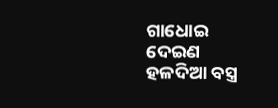ଗାଧୋଇ ଦେଇଣ ହଳଦିଆ ବସ୍ତ୍ର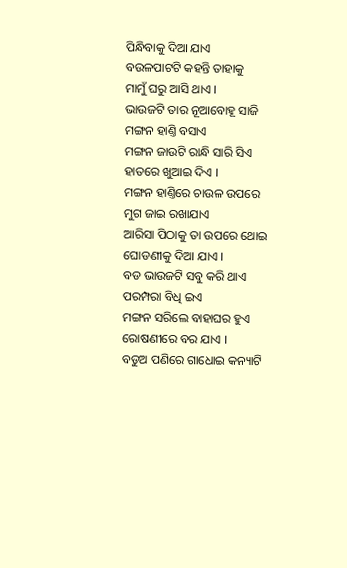ପିନ୍ଧିବାକୁ ଦିଆ ଯାଏ
ବଉଳପାଟଟି କହନ୍ତି ତାହାକୁ
ମାମୁଁ ଘରୁ ଆସି ଥାଏ ।
ଭାଉଜଟି ତାର ନୂଆବୋହୂ ସାଜି
ମଙ୍ଗନ ହାଣ୍ତି ବସାଏ
ମଙ୍ଗନ ଜାଉଟି ରାନ୍ଧି ସାରି ସିଏ
ହାତରେ ଖୁଆଇ ଦିଏ ।
ମଙ୍ଗନ ହାଣ୍ତିରେ ଚାଉଳ ଉପରେ
ମୁଗ ଜାଇ ରଖାଯାଏ
ଆରିସା ପିଠାକୁ ତା ଉପରେ ଥୋଇ
ଘୋଡଣୀକୁ ଦିଆ ଯାଏ ।
ବଡ ଭାଉଜଟି ସବୁ କରି ଥାଏ
ପରମ୍ପରା ବିଧି ଇଏ
ମଙ୍ଗନ ସରିଲେ ବାହାଘର ହୁଏ
ରୋଷଣୀରେ ବର ଯାଏ ।
ବଡୁଅ ପଣିରେ ଗାଧୋଇ କନ୍ୟାଟି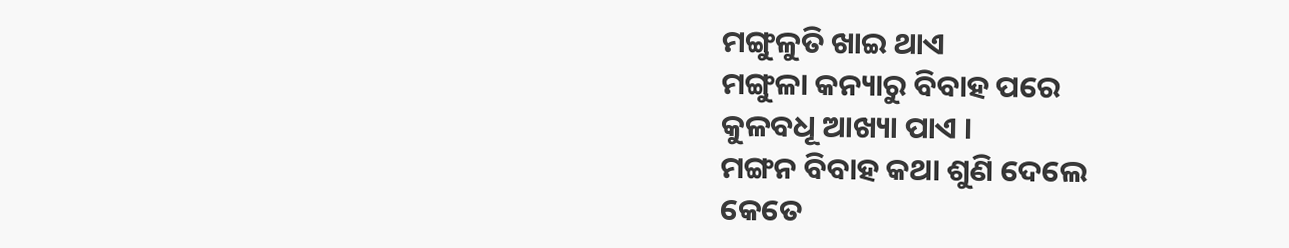ମଙ୍ଗୁଳୁତି ଖାଇ ଥାଏ
ମଙ୍ଗୁଳା କନ୍ୟାରୁ ବିବାହ ପରେ
କୁଳବଧୂ ଆଖ୍ୟା ପାଏ ।
ମଙ୍ଗନ ବିବାହ କଥା ଶୁଣି ଦେଲେ
କେତେ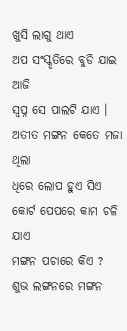ଖୁସି ଲାଗୁ ଥାଏ
ଅପ ସଂସ୍କୃତିରେ ବୁଡି ଯାଇ ଆଜି
ସ୍ବପ୍ନ ସେ ପାଲଟି ଯାଏ ।
ଅତୀତ ମଙ୍ଗନ କେତେ ମଜା ଥିଲା
ଧିରେ ଲୋପ ହୁଏ ସିଏ
କୋର୍ଟ ପେପରେ କାମ ଚଳି ଯାଏ
ମଙ୍ଗନ ପଚାରେ କିଏ ?
ଶୁଭ ଲଙ୍ଗନରେ ମଙ୍ଗନ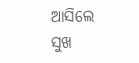ଆସିଲେ
ସୁଖ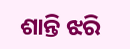ଶାନ୍ତି ଝରି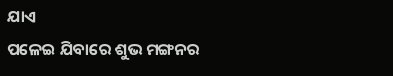ଯାଏ
ପଳେଇ ଯିବାରେ ଶୁଭ ମଙ୍ଗନର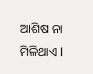ଆଶିଷ ନା ମିଳିଥାଏ l